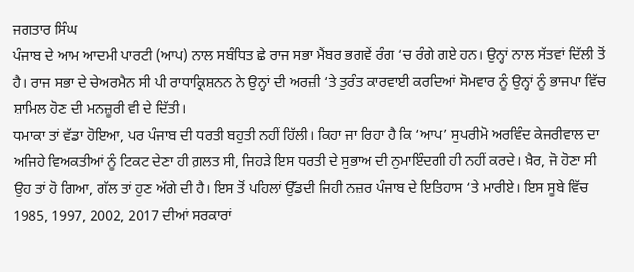ਜਗਤਾਰ ਸਿੰਘ
ਪੰਜਾਬ ਦੇ ਆਮ ਆਦਮੀ ਪਾਰਟੀ (ਆਪ) ਨਾਲ ਸਬੰਧਿਤ ਛੇ ਰਾਜ ਸਭਾ ਮੈਂਬਰ ਭਗਵੇਂ ਰੰਗ ‘ਚ ਰੰਗੇ ਗਏ ਹਨ। ਉਨ੍ਹਾਂ ਨਾਲ ਸੱਤਵਾਂ ਦਿੱਲੀ ਤੋਂ ਹੈ। ਰਾਜ ਸਭਾ ਦੇ ਚੇਅਰਮੈਨ ਸੀ ਪੀ ਰਾਧਾਕ੍ਰਿਸ਼ਨਨ ਨੇ ਉਨ੍ਹਾਂ ਦੀ ਅਰਜ਼ੀ ‘ਤੇ ਤੁਰੰਤ ਕਾਰਵਾਈ ਕਰਦਿਆਂ ਸੋਮਵਾਰ ਨੂੰ ਉਨ੍ਹਾਂ ਨੂੰ ਭਾਜਪਾ ਵਿੱਚ ਸ਼ਾਮਿਲ ਹੋਣ ਦੀ ਮਨਜ਼ੂਰੀ ਵੀ ਦੇ ਦਿੱਤੀ।
ਧਮਾਕਾ ਤਾਂ ਵੱਡਾ ਹੋਇਆ, ਪਰ ਪੰਜਾਬ ਦੀ ਧਰਤੀ ਬਹੁਤੀ ਨਹੀਂ ਹਿੱਲੀ। ਕਿਹਾ ਜਾ ਰਿਹਾ ਹੈ ਕਿ ‘ਆਪ’ ਸੁਪਰੀਮੋ ਅਰਵਿੰਦ ਕੇਜਰੀਵਾਲ ਦਾ ਅਜਿਹੇ ਵਿਅਕਤੀਆਂ ਨੂੰ ਟਿਕਟ ਦੇਣਾ ਹੀ ਗ਼ਲਤ ਸੀ, ਜਿਹੜੇ ਇਸ ਧਰਤੀ ਦੇ ਸੁਭਾਅ ਦੀ ਨੁਮਾਇੰਦਗੀ ਹੀ ਨਹੀਂ ਕਰਦੇ। ਖ਼ੈਰ, ਜੋ ਹੋਣਾ ਸੀ ਉਹ ਤਾਂ ਹੋ ਗਿਆ, ਗੱਲ ਤਾਂ ਹੁਣ ਅੱਗੇ ਦੀ ਹੈ। ਇਸ ਤੋਂ ਪਹਿਲਾਂ ਉੱਡਦੀ ਜਿਹੀ ਨਜ਼ਰ ਪੰਜਾਬ ਦੇ ਇਤਿਹਾਸ ‘ਤੇ ਮਾਰੀਏ। ਇਸ ਸੂਬੇ ਵਿੱਚ 1985, 1997, 2002, 2017 ਦੀਆਂ ਸਰਕਾਰਾਂ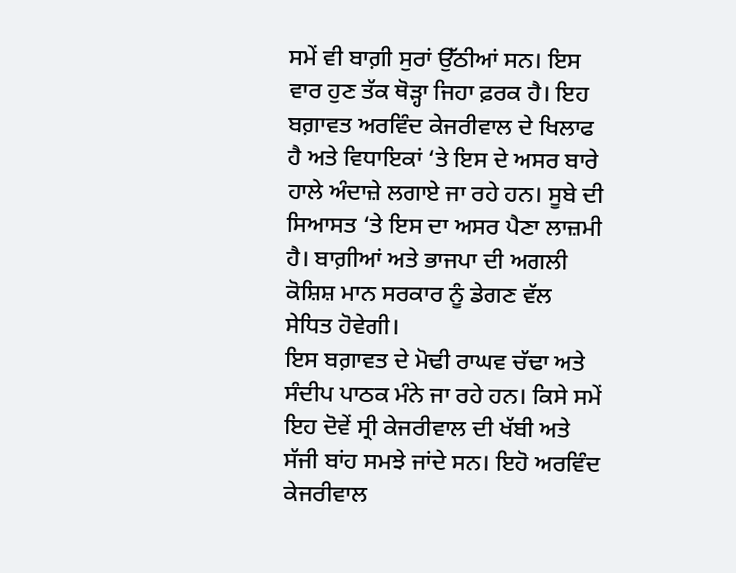ਸਮੇਂ ਵੀ ਬਾਗ਼ੀ ਸੁਰਾਂ ਉੱਠੀਆਂ ਸਨ। ਇਸ ਵਾਰ ਹੁਣ ਤੱਕ ਥੋੜ੍ਹਾ ਜਿਹਾ ਫ਼ਰਕ ਹੈ। ਇਹ ਬਗ਼ਾਵਤ ਅਰਵਿੰਦ ਕੇਜਰੀਵਾਲ ਦੇ ਖਿਲਾਫ ਹੈ ਅਤੇ ਵਿਧਾਇਕਾਂ ‘ਤੇ ਇਸ ਦੇ ਅਸਰ ਬਾਰੇ ਹਾਲੇ ਅੰਦਾਜ਼ੇ ਲਗਾਏ ਜਾ ਰਹੇ ਹਨ। ਸੂਬੇ ਦੀ ਸਿਆਸਤ ‘ਤੇ ਇਸ ਦਾ ਅਸਰ ਪੈਣਾ ਲਾਜ਼ਮੀ ਹੈ। ਬਾਗ਼ੀਆਂ ਅਤੇ ਭਾਜਪਾ ਦੀ ਅਗਲੀ ਕੋਸ਼ਿਸ਼ ਮਾਨ ਸਰਕਾਰ ਨੂੰ ਡੇਗਣ ਵੱਲ ਸੇਧਿਤ ਹੋਵੇਗੀ।
ਇਸ ਬਗ਼ਾਵਤ ਦੇ ਮੋਢੀ ਰਾਘਵ ਚੱਢਾ ਅਤੇ ਸੰਦੀਪ ਪਾਠਕ ਮੰਨੇ ਜਾ ਰਹੇ ਹਨ। ਕਿਸੇ ਸਮੇਂ ਇਹ ਦੋਵੇਂ ਸ੍ਰੀ ਕੇਜਰੀਵਾਲ ਦੀ ਖੱਬੀ ਅਤੇ ਸੱਜੀ ਬਾਂਹ ਸਮਝੇ ਜਾਂਦੇ ਸਨ। ਇਹੋ ਅਰਵਿੰਦ ਕੇਜਰੀਵਾਲ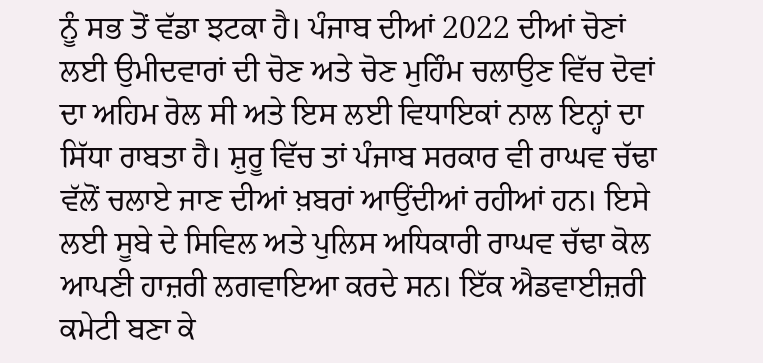ਨੂੰ ਸਭ ਤੋਂ ਵੱਡਾ ਝਟਕਾ ਹੈ। ਪੰਜਾਬ ਦੀਆਂ 2022 ਦੀਆਂ ਚੋਣਾਂ ਲਈ ਉਮੀਦਵਾਰਾਂ ਦੀ ਚੋਣ ਅਤੇ ਚੋਣ ਮੁਹਿੰਮ ਚਲਾਉਣ ਵਿੱਚ ਦੋਵਾਂ ਦਾ ਅਹਿਮ ਰੋਲ ਸੀ ਅਤੇ ਇਸ ਲਈ ਵਿਧਾਇਕਾਂ ਨਾਲ ਇਨ੍ਹਾਂ ਦਾ ਸਿੱਧਾ ਰਾਬਤਾ ਹੈ। ਸ਼ੁਰੂ ਵਿੱਚ ਤਾਂ ਪੰਜਾਬ ਸਰਕਾਰ ਵੀ ਰਾਘਵ ਚੱਢਾ ਵੱਲੋਂ ਚਲਾਏ ਜਾਣ ਦੀਆਂ ਖ਼ਬਰਾਂ ਆਉਂਦੀਆਂ ਰਹੀਆਂ ਹਨ। ਇਸੇ ਲਈ ਸੂਬੇ ਦੇ ਸਿਵਿਲ ਅਤੇ ਪੁਲਿਸ ਅਧਿਕਾਰੀ ਰਾਘਵ ਚੱਢਾ ਕੋਲ ਆਪਣੀ ਹਾਜ਼ਰੀ ਲਗਵਾਇਆ ਕਰਦੇ ਸਨ। ਇੱਕ ਐਡਵਾਈਜ਼ਰੀ ਕਮੇਟੀ ਬਣਾ ਕੇ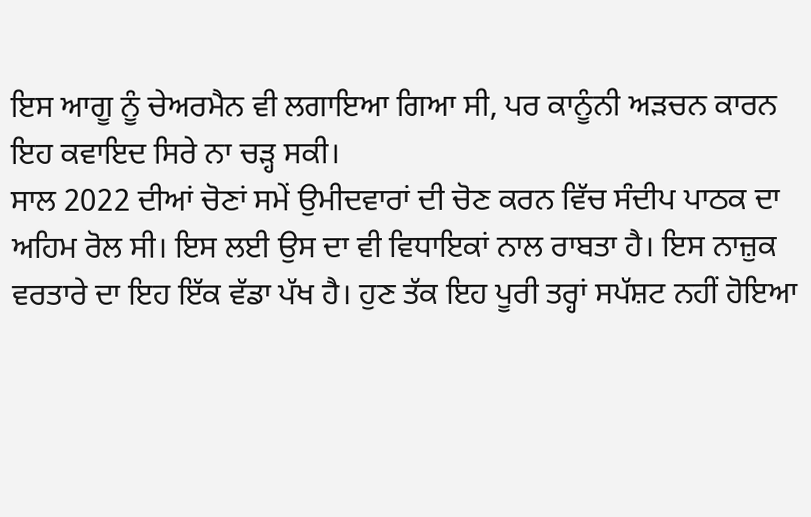ਇਸ ਆਗੂ ਨੂੰ ਚੇਅਰਮੈਨ ਵੀ ਲਗਾਇਆ ਗਿਆ ਸੀ, ਪਰ ਕਾਨੂੰਨੀ ਅੜਚਨ ਕਾਰਨ ਇਹ ਕਵਾਇਦ ਸਿਰੇ ਨਾ ਚੜ੍ਹ ਸਕੀ।
ਸਾਲ 2022 ਦੀਆਂ ਚੋਣਾਂ ਸਮੇਂ ਉਮੀਦਵਾਰਾਂ ਦੀ ਚੋਣ ਕਰਨ ਵਿੱਚ ਸੰਦੀਪ ਪਾਠਕ ਦਾ ਅਹਿਮ ਰੋਲ ਸੀ। ਇਸ ਲਈ ਉਸ ਦਾ ਵੀ ਵਿਧਾਇਕਾਂ ਨਾਲ ਰਾਬਤਾ ਹੈ। ਇਸ ਨਾਜ਼ੁਕ ਵਰਤਾਰੇ ਦਾ ਇਹ ਇੱਕ ਵੱਡਾ ਪੱਖ ਹੈ। ਹੁਣ ਤੱਕ ਇਹ ਪੂਰੀ ਤਰ੍ਹਾਂ ਸਪੱਸ਼ਟ ਨਹੀਂ ਹੋਇਆ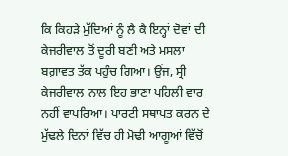ਕਿ ਕਿਹੜੇ ਮੁੱਦਿਆਂ ਨੂੰ ਲੈ ਕੈ ਇਨ੍ਹਾਂ ਦੋਵਾਂ ਦੀ ਕੇਜਰੀਵਾਲ ਤੋਂ ਦੂਰੀ ਬਣੀ ਅਤੇ ਮਸਲਾ ਬਗ਼ਾਵਤ ਤੱਕ ਪਹੁੰਚ ਗਿਆ। ਉਂਜ, ਸ੍ਰੀ ਕੇਜਰੀਵਾਲ ਨਾਲ ਇਹ ਭਾਣਾ ਪਹਿਲੀ ਵਾਰ ਨਹੀਂ ਵਾਪਰਿਆ। ਪਾਰਟੀ ਸਥਾਪਤ ਕਰਨ ਦੇ ਮੁੱਢਲੇ ਦਿਨਾਂ ਵਿੱਚ ਹੀ ਮੋਢੀ ਆਗੂਆਂ ਵਿੱਚੋਂ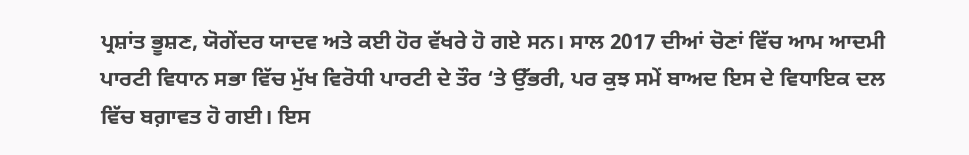ਪ੍ਰਸ਼ਾਂਤ ਭੂਸ਼ਣ, ਯੋਗੇਂਦਰ ਯਾਦਵ ਅਤੇ ਕਈ ਹੋਰ ਵੱਖਰੇ ਹੋ ਗਏ ਸਨ। ਸਾਲ 2017 ਦੀਆਂ ਚੋਣਾਂ ਵਿੱਚ ਆਮ ਆਦਮੀ ਪਾਰਟੀ ਵਿਧਾਨ ਸਭਾ ਵਿੱਚ ਮੁੱਖ ਵਿਰੋਧੀ ਪਾਰਟੀ ਦੇ ਤੌਰ ‘ਤੇ ਉੱਭਰੀ, ਪਰ ਕੁਝ ਸਮੇਂ ਬਾਅਦ ਇਸ ਦੇ ਵਿਧਾਇਕ ਦਲ ਵਿੱਚ ਬਗ਼ਾਵਤ ਹੋ ਗਈ। ਇਸ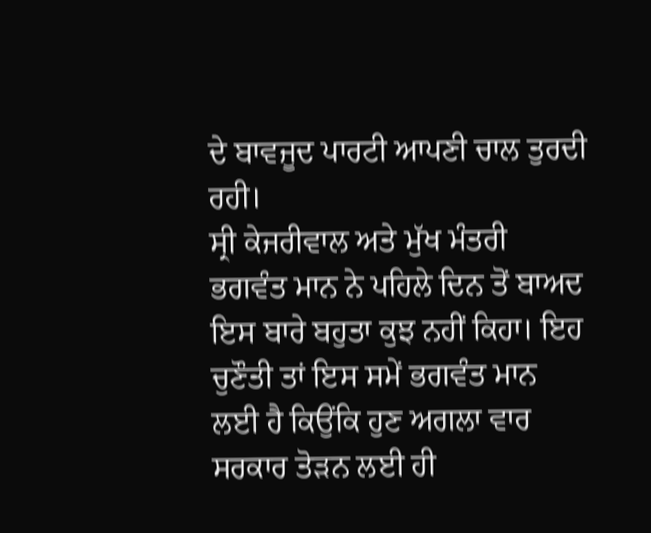ਦੇ ਬਾਵਜੂਦ ਪਾਰਟੀ ਆਪਣੀ ਚਾਲ ਤੁਰਦੀ ਰਹੀ।
ਸ੍ਰੀ ਕੇਜਰੀਵਾਲ ਅਤੇ ਮੁੱਖ ਮੰਤਰੀ ਭਗਵੰਤ ਮਾਨ ਨੇ ਪਹਿਲੇ ਦਿਨ ਤੋਂ ਬਾਅਦ ਇਸ ਬਾਰੇ ਬਹੁਤਾ ਕੁਝ ਨਹੀਂ ਕਿਹਾ। ਇਹ ਚੁਣੌਤੀ ਤਾਂ ਇਸ ਸਮੇਂ ਭਗਵੰਤ ਮਾਨ ਲਈ ਹੈ ਕਿਉਂਕਿ ਹੁਣ ਅਗਲਾ ਵਾਰ ਸਰਕਾਰ ਤੋੜਨ ਲਈ ਹੀ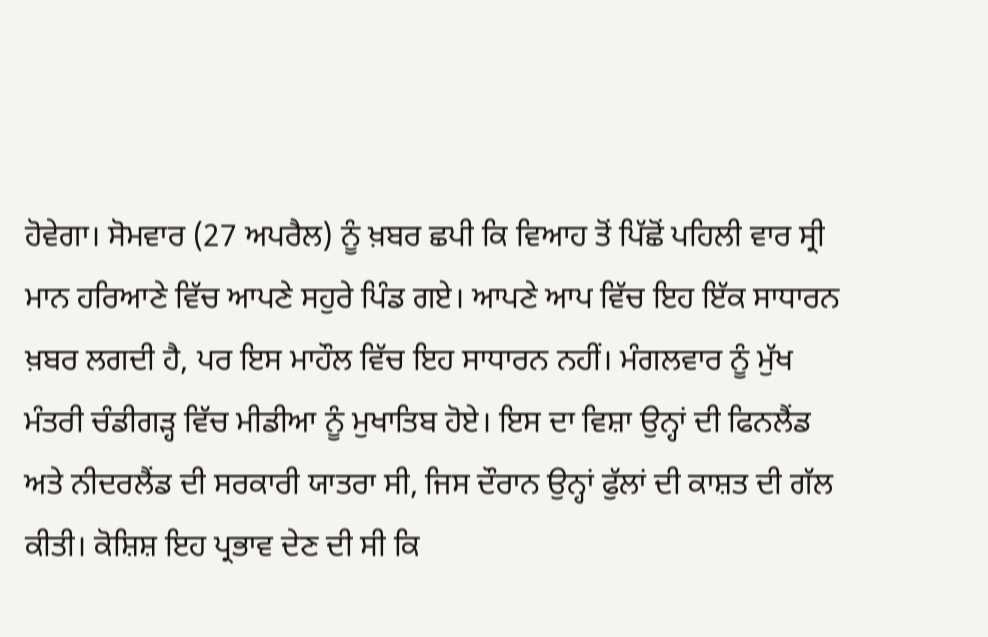ਹੋਵੇਗਾ। ਸੋਮਵਾਰ (27 ਅਪਰੈਲ) ਨੂੰ ਖ਼ਬਰ ਛਪੀ ਕਿ ਵਿਆਹ ਤੋਂ ਪਿੱਛੋਂ ਪਹਿਲੀ ਵਾਰ ਸ੍ਰੀ ਮਾਨ ਹਰਿਆਣੇ ਵਿੱਚ ਆਪਣੇ ਸਹੁਰੇ ਪਿੰਡ ਗਏ। ਆਪਣੇ ਆਪ ਵਿੱਚ ਇਹ ਇੱਕ ਸਾਧਾਰਨ ਖ਼ਬਰ ਲਗਦੀ ਹੈ, ਪਰ ਇਸ ਮਾਹੌਲ ਵਿੱਚ ਇਹ ਸਾਧਾਰਨ ਨਹੀਂ। ਮੰਗਲਵਾਰ ਨੂੰ ਮੁੱਖ ਮੰਤਰੀ ਚੰਡੀਗੜ੍ਹ ਵਿੱਚ ਮੀਡੀਆ ਨੂੰ ਮੁਖਾਤਿਬ ਹੋਏ। ਇਸ ਦਾ ਵਿਸ਼ਾ ਉਨ੍ਹਾਂ ਦੀ ਫਿਨਲੈਂਡ ਅਤੇ ਨੀਦਰਲੈਂਡ ਦੀ ਸਰਕਾਰੀ ਯਾਤਰਾ ਸੀ, ਜਿਸ ਦੌਰਾਨ ਉਨ੍ਹਾਂ ਫੁੱਲਾਂ ਦੀ ਕਾਸ਼ਤ ਦੀ ਗੱਲ ਕੀਤੀ। ਕੋਸ਼ਿਸ਼ ਇਹ ਪ੍ਰਭਾਵ ਦੇਣ ਦੀ ਸੀ ਕਿ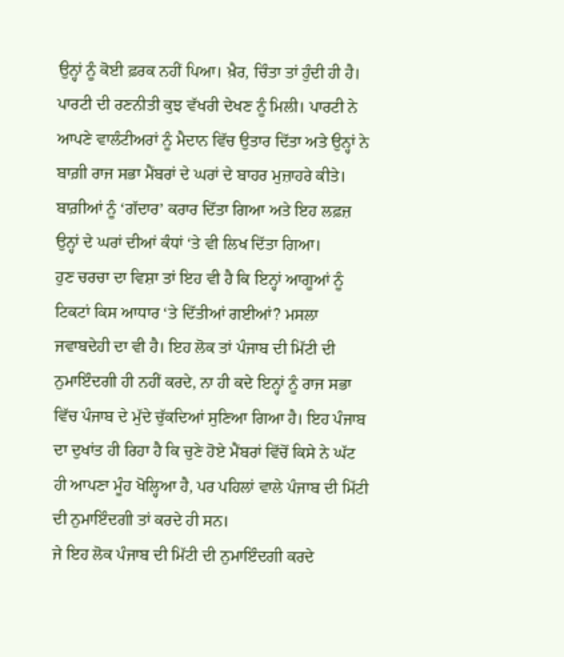ਉਨ੍ਹਾਂ ਨੂੰ ਕੋਈ ਫ਼ਰਕ ਨਹੀਂ ਪਿਆ। ਖ਼ੈਰ, ਚਿੰਤਾ ਤਾਂ ਹੁੰਦੀ ਹੀ ਹੈ।
ਪਾਰਟੀ ਦੀ ਰਣਨੀਤੀ ਕੁਝ ਵੱਖਰੀ ਦੇਖਣ ਨੂੰ ਮਿਲੀ। ਪਾਰਟੀ ਨੇ ਆਪਣੇ ਵਾਲੰਟੀਅਰਾਂ ਨੂੰ ਮੈਦਾਨ ਵਿੱਚ ਉਤਾਰ ਦਿੱਤਾ ਅਤੇ ਉਨ੍ਹਾਂ ਨੇ ਬਾਗ਼ੀ ਰਾਜ ਸਭਾ ਮੈਂਬਰਾਂ ਦੇ ਘਰਾਂ ਦੇ ਬਾਹਰ ਮੁਜ਼ਾਹਰੇ ਕੀਤੇ। ਬਾਗ਼ੀਆਂ ਨੂੰ ‘ਗੱਦਾਰ’ ਕਰਾਰ ਦਿੱਤਾ ਗਿਆ ਅਤੇ ਇਹ ਲਫ਼ਜ਼ ਉਨ੍ਹਾਂ ਦੇ ਘਰਾਂ ਦੀਆਂ ਕੰਧਾਂ ‘ਤੇ ਵੀ ਲਿਖ ਦਿੱਤਾ ਗਿਆ।
ਹੁਣ ਚਰਚਾ ਦਾ ਵਿਸ਼ਾ ਤਾਂ ਇਹ ਵੀ ਹੈ ਕਿ ਇਨ੍ਹਾਂ ਆਗੂਆਂ ਨੂੰ ਟਿਕਟਾਂ ਕਿਸ ਆਧਾਰ ‘ਤੇ ਦਿੱਤੀਆਂ ਗਈਆਂ? ਮਸਲਾ ਜਵਾਬਦੇਹੀ ਦਾ ਵੀ ਹੈ। ਇਹ ਲੋਕ ਤਾਂ ਪੰਜਾਬ ਦੀ ਮਿੱਟੀ ਦੀ ਨੁਮਾਇੰਦਗੀ ਹੀ ਨਹੀਂ ਕਰਦੇ, ਨਾ ਹੀ ਕਦੇ ਇਨ੍ਹਾਂ ਨੂੰ ਰਾਜ ਸਭਾ ਵਿੱਚ ਪੰਜਾਬ ਦੇ ਮੁੱਦੇ ਚੁੱਕਦਿਆਂ ਸੁਣਿਆ ਗਿਆ ਹੈ। ਇਹ ਪੰਜਾਬ ਦਾ ਦੁਖਾਂਤ ਹੀ ਰਿਹਾ ਹੈ ਕਿ ਚੁਣੇ ਹੋਏ ਮੈਂਬਰਾਂ ਵਿੱਚੋਂ ਕਿਸੇ ਨੇ ਘੱਟ ਹੀ ਆਪਣਾ ਮੂੰਹ ਖੋਲ੍ਹਿਆ ਹੈ, ਪਰ ਪਹਿਲਾਂ ਵਾਲੇ ਪੰਜਾਬ ਦੀ ਮਿੱਟੀ ਦੀ ਨੁਮਾਇੰਦਗੀ ਤਾਂ ਕਰਦੇ ਹੀ ਸਨ।
ਜੇ ਇਹ ਲੋਕ ਪੰਜਾਬ ਦੀ ਮਿੱਟੀ ਦੀ ਨੁਮਾਇੰਦਗੀ ਕਰਦੇ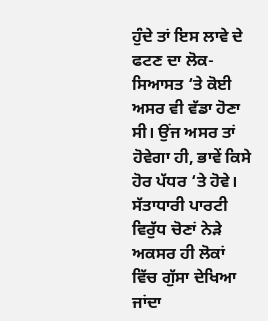ਹੁੰਦੇ ਤਾਂ ਇਸ ਲਾਵੇ ਦੇ ਫਟਣ ਦਾ ਲੋਕ-ਸਿਆਸਤ ‘ਤੇ ਕੋਈ ਅਸਰ ਵੀ ਵੱਡਾ ਹੋਣਾ ਸੀ। ਉਂਜ ਅਸਰ ਤਾਂ ਹੋਵੇਗਾ ਹੀ, ਭਾਵੇਂ ਕਿਸੇ ਹੋਰ ਪੱਧਰ ‘ਤੇ ਹੋਵੇ। ਸੱਤਾਧਾਰੀ ਪਾਰਟੀ ਵਿਰੁੱਧ ਚੋਣਾਂ ਨੇੜੇ ਅਕਸਰ ਹੀ ਲੋਕਾਂ ਵਿੱਚ ਗੁੱਸਾ ਦੇਖਿਆ ਜਾਂਦਾ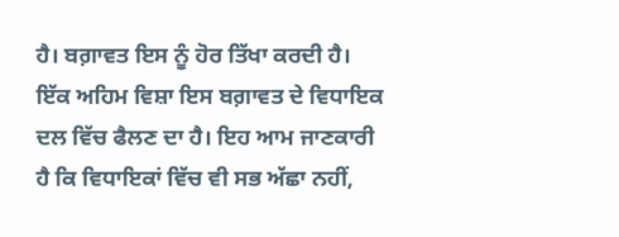ਹੈ। ਬਗ਼ਾਵਤ ਇਸ ਨੂੰ ਹੋਰ ਤਿੱਖਾ ਕਰਦੀ ਹੈ।
ਇੱਕ ਅਹਿਮ ਵਿਸ਼ਾ ਇਸ ਬਗ਼ਾਵਤ ਦੇ ਵਿਧਾਇਕ ਦਲ ਵਿੱਚ ਫੈਲਣ ਦਾ ਹੈ। ਇਹ ਆਮ ਜਾਣਕਾਰੀ ਹੈ ਕਿ ਵਿਧਾਇਕਾਂ ਵਿੱਚ ਵੀ ਸਭ ਅੱਛਾ ਨਹੀਂ,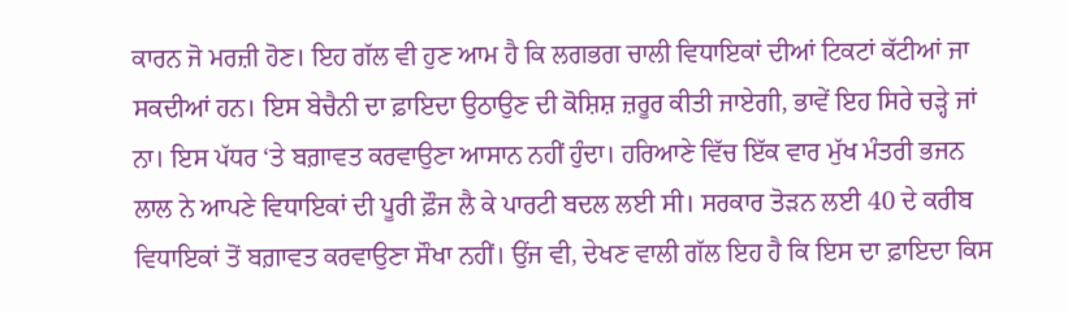ਕਾਰਨ ਜੋ ਮਰਜ਼ੀ ਹੋਣ। ਇਹ ਗੱਲ ਵੀ ਹੁਣ ਆਮ ਹੈ ਕਿ ਲਗਭਗ ਚਾਲੀ ਵਿਧਾਇਕਾਂ ਦੀਆਂ ਟਿਕਟਾਂ ਕੱਟੀਆਂ ਜਾ ਸਕਦੀਆਂ ਹਨ। ਇਸ ਬੇਚੈਨੀ ਦਾ ਫ਼ਾਇਦਾ ਉਠਾਉਣ ਦੀ ਕੋਸ਼ਿਸ਼ ਜ਼ਰੂਰ ਕੀਤੀ ਜਾਏਗੀ, ਭਾਵੇਂ ਇਹ ਸਿਰੇ ਚੜ੍ਹੇ ਜਾਂ ਨਾ। ਇਸ ਪੱਧਰ ‘ਤੇ ਬਗ਼ਾਵਤ ਕਰਵਾਉਣਾ ਆਸਾਨ ਨਹੀਂ ਹੁੰਦਾ। ਹਰਿਆਣੇ ਵਿੱਚ ਇੱਕ ਵਾਰ ਮੁੱਖ ਮੰਤਰੀ ਭਜਨ ਲਾਲ ਨੇ ਆਪਣੇ ਵਿਧਾਇਕਾਂ ਦੀ ਪੂਰੀ ਫ਼ੌਜ ਲੈ ਕੇ ਪਾਰਟੀ ਬਦਲ ਲਈ ਸੀ। ਸਰਕਾਰ ਤੋੜਨ ਲਈ 40 ਦੇ ਕਰੀਬ ਵਿਧਾਇਕਾਂ ਤੋਂ ਬਗ਼ਾਵਤ ਕਰਵਾਉਣਾ ਸੌਖਾ ਨਹੀਂ। ਉਂਜ ਵੀ, ਦੇਖਣ ਵਾਲੀ ਗੱਲ ਇਹ ਹੈ ਕਿ ਇਸ ਦਾ ਫ਼ਾਇਦਾ ਕਿਸ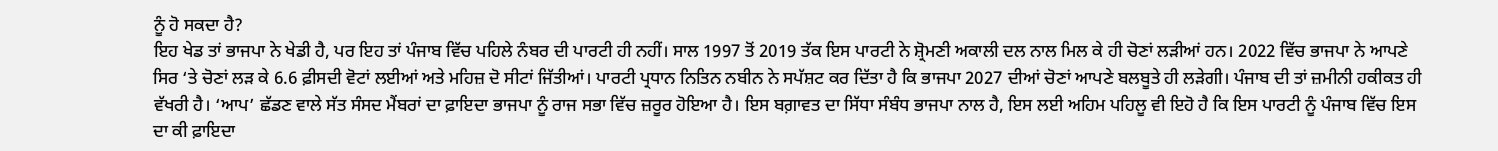ਨੂੰ ਹੋ ਸਕਦਾ ਹੈ?
ਇਹ ਖੇਡ ਤਾਂ ਭਾਜਪਾ ਨੇ ਖੇਡੀ ਹੈ, ਪਰ ਇਹ ਤਾਂ ਪੰਜਾਬ ਵਿੱਚ ਪਹਿਲੇ ਨੰਬਰ ਦੀ ਪਾਰਟੀ ਹੀ ਨਹੀਂ। ਸਾਲ 1997 ਤੋਂ 2019 ਤੱਕ ਇਸ ਪਾਰਟੀ ਨੇ ਸ਼੍ਰੋਮਣੀ ਅਕਾਲੀ ਦਲ ਨਾਲ ਮਿਲ ਕੇ ਹੀ ਚੋਣਾਂ ਲੜੀਆਂ ਹਨ। 2022 ਵਿੱਚ ਭਾਜਪਾ ਨੇ ਆਪਣੇ ਸਿਰ ‘ਤੇ ਚੋਣਾਂ ਲੜ ਕੇ 6.6 ਫ਼ੀਸਦੀ ਵੋਟਾਂ ਲਈਆਂ ਅਤੇ ਮਹਿਜ਼ ਦੋ ਸੀਟਾਂ ਜਿੱਤੀਆਂ। ਪਾਰਟੀ ਪ੍ਰਧਾਨ ਨਿਤਿਨ ਨਬੀਨ ਨੇ ਸਪੱਸ਼ਟ ਕਰ ਦਿੱਤਾ ਹੈ ਕਿ ਭਾਜਪਾ 2027 ਦੀਆਂ ਚੋਣਾਂ ਆਪਣੇ ਬਲਬੂਤੇ ਹੀ ਲੜੇਗੀ। ਪੰਜਾਬ ਦੀ ਤਾਂ ਜ਼ਮੀਨੀ ਹਕੀਕਤ ਹੀ ਵੱਖਰੀ ਹੈ। ‘ਆਪ’ ਛੱਡਣ ਵਾਲੇ ਸੱਤ ਸੰਸਦ ਮੈਂਬਰਾਂ ਦਾ ਫ਼ਾਇਦਾ ਭਾਜਪਾ ਨੂੰ ਰਾਜ ਸਭਾ ਵਿੱਚ ਜ਼ਰੂਰ ਹੋਇਆ ਹੈ। ਇਸ ਬਗ਼ਾਵਤ ਦਾ ਸਿੱਧਾ ਸੰਬੰਧ ਭਾਜਪਾ ਨਾਲ ਹੈ, ਇਸ ਲਈ ਅਹਿਮ ਪਹਿਲੂ ਵੀ ਇਹੋ ਹੈ ਕਿ ਇਸ ਪਾਰਟੀ ਨੂੰ ਪੰਜਾਬ ਵਿੱਚ ਇਸ ਦਾ ਕੀ ਫ਼ਾਇਦਾ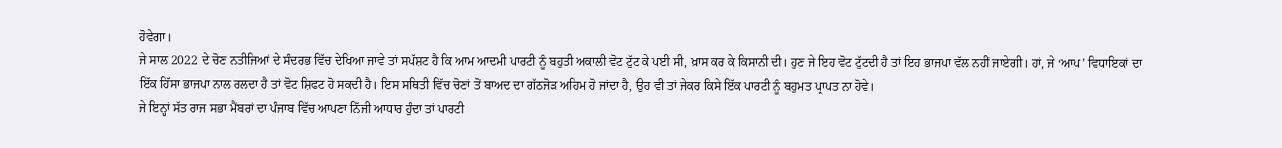ਹੋਵੇਗਾ।
ਜੇ ਸਾਲ 2022 ਦੇ ਚੋਣ ਨਤੀਜਿਆਂ ਦੇ ਸੰਦਰਭ ਵਿੱਚ ਦੇਖਿਆ ਜਾਵੇ ਤਾਂ ਸਪੱਸ਼ਟ ਹੈ ਕਿ ਆਮ ਆਦਮੀ ਪਾਰਟੀ ਨੂੰ ਬਹੁਤੀ ਅਕਾਲੀ ਵੋਟ ਟੁੱਟ ਕੇ ਪਈ ਸੀ, ਖ਼ਾਸ ਕਰ ਕੇ ਕਿਸਾਨੀ ਦੀ। ਹੁਣ ਜੇ ਇਹ ਵੋਟ ਟੁੱਟਦੀ ਹੈ ਤਾਂ ਇਹ ਭਾਜਪਾ ਵੱਲ ਨਹੀਂ ਜਾਏਗੀ। ਹਾਂ, ਜੇ ‘ਆਪ’ ਵਿਧਾਇਕਾਂ ਦਾ ਇੱਕ ਹਿੱਸਾ ਭਾਜਪਾ ਨਾਲ ਰਲਦਾ ਹੈ ਤਾਂ ਵੋਟ ਸ਼ਿਫਟ ਹੋ ਸਕਦੀ ਹੈ। ਇਸ ਸਥਿਤੀ ਵਿੱਚ ਚੋਣਾਂ ਤੋਂ ਬਾਅਦ ਦਾ ਗੱਠਜੋੜ ਅਹਿਮ ਹੋ ਜਾਂਦਾ ਹੈ, ਉਹ ਵੀ ਤਾਂ ਜੇਕਰ ਕਿਸੇ ਇੱਕ ਪਾਰਟੀ ਨੂੰ ਬਹੁਮਤ ਪ੍ਰਾਪਤ ਨਾ ਹੋਵੇ।
ਜੇ ਇਨ੍ਹਾਂ ਸੱਤ ਰਾਜ ਸਭਾ ਮੈਂਬਰਾਂ ਦਾ ਪੰਜਾਬ ਵਿੱਚ ਆਪਣਾ ਨਿੱਜੀ ਆਧਾਰ ਹੁੰਦਾ ਤਾਂ ਪਾਰਟੀ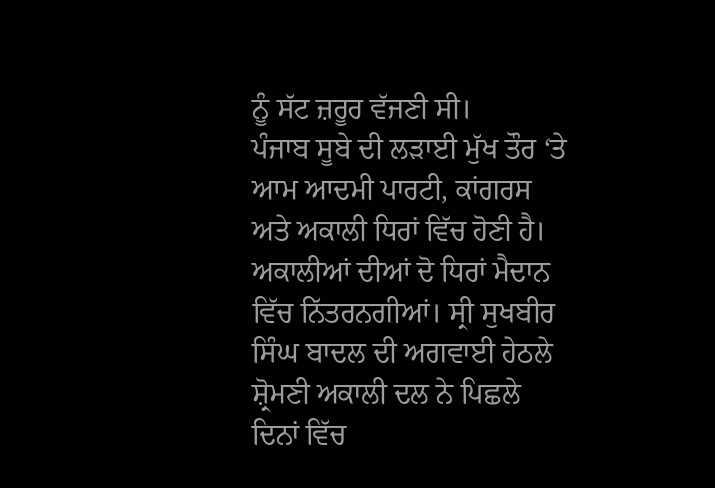ਨੂੰ ਸੱਟ ਜ਼ਰੂਰ ਵੱਜਣੀ ਸੀ।
ਪੰਜਾਬ ਸੂਬੇ ਦੀ ਲੜਾਈ ਮੁੱਖ ਤੌਰ ‘ਤੇ ਆਮ ਆਦਮੀ ਪਾਰਟੀ, ਕਾਂਗਰਸ ਅਤੇ ਅਕਾਲੀ ਧਿਰਾਂ ਵਿੱਚ ਹੋਣੀ ਹੈ। ਅਕਾਲੀਆਂ ਦੀਆਂ ਦੋ ਧਿਰਾਂ ਮੈਦਾਨ ਵਿੱਚ ਨਿੱਤਰਨਗੀਆਂ। ਸ੍ਰੀ ਸੁਖਬੀਰ ਸਿੰਘ ਬਾਦਲ ਦੀ ਅਗਵਾਈ ਹੇਠਲੇ ਸ਼੍ਰੋਮਣੀ ਅਕਾਲੀ ਦਲ ਨੇ ਪਿਛਲੇ ਦਿਨਾਂ ਵਿੱਚ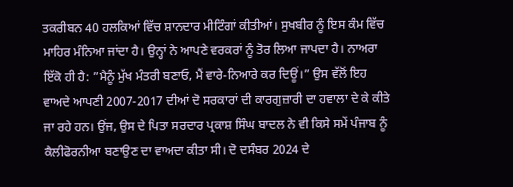ਤਕਰੀਬਨ 40 ਹਲਕਿਆਂ ਵਿੱਚ ਸ਼ਾਨਦਾਰ ਮੀਟਿੰਗਾਂ ਕੀਤੀਆਂ। ਸੁਖਬੀਰ ਨੂੰ ਇਸ ਕੰਮ ਵਿੱਚ ਮਾਹਿਰ ਮੰਨਿਆ ਜਾਂਦਾ ਹੈ। ਉਨ੍ਹਾਂ ਨੇ ਆਪਣੇ ਵਰਕਰਾਂ ਨੂੰ ਤੋਰ ਲਿਆ ਜਾਪਦਾ ਹੈ। ਨਾਅਰਾ ਇੱਕੋ ਹੀ ਹੈ: ”ਮੈਨੂੰ ਮੁੱਖ ਮੰਤਰੀ ਬਣਾਓ, ਮੈਂ ਵਾਰੇ-ਨਿਆਰੇ ਕਰ ਦਿਊਂ।” ਉਸ ਵੱਲੋਂ ਇਹ ਵਾਅਦੇ ਆਪਣੀ 2007-2017 ਦੀਆਂ ਦੋ ਸਰਕਾਰਾਂ ਦੀ ਕਾਰਗੁਜ਼ਾਰੀ ਦਾ ਹਵਾਲਾ ਦੇ ਕੇ ਕੀਤੇ ਜਾ ਰਹੇ ਹਨ। ਉਂਜ, ਉਸ ਦੇ ਪਿਤਾ ਸਰਦਾਰ ਪ੍ਰਕਾਸ਼ ਸਿੰਘ ਬਾਦਲ ਨੇ ਵੀ ਕਿਸੇ ਸਮੇਂ ਪੰਜਾਬ ਨੂੰ ਕੈਲੀਫੋਰਨੀਆ ਬਣਾਉਣ ਦਾ ਵਾਅਦਾ ਕੀਤਾ ਸੀ। ਦੋ ਦਸੰਬਰ 2024 ਦੇ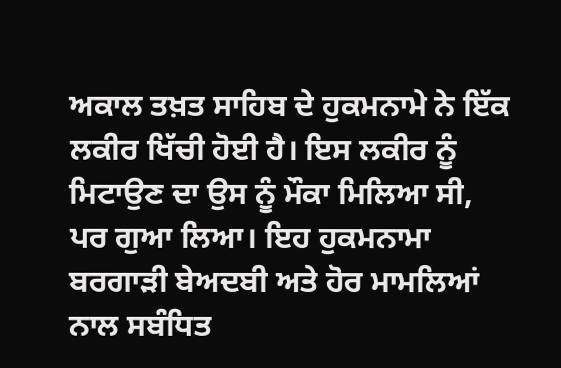ਅਕਾਲ ਤਖ਼ਤ ਸਾਹਿਬ ਦੇ ਹੁਕਮਨਾਮੇ ਨੇ ਇੱਕ ਲਕੀਰ ਖਿੱਚੀ ਹੋਈ ਹੈ। ਇਸ ਲਕੀਰ ਨੂੰ ਮਿਟਾਉਣ ਦਾ ਉਸ ਨੂੰ ਮੌਕਾ ਮਿਲਿਆ ਸੀ, ਪਰ ਗੁਆ ਲਿਆ। ਇਹ ਹੁਕਮਨਾਮਾ ਬਰਗਾੜੀ ਬੇਅਦਬੀ ਅਤੇ ਹੋਰ ਮਾਮਲਿਆਂ ਨਾਲ ਸਬੰਧਿਤ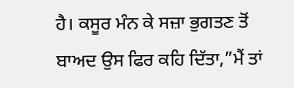ਹੈ। ਕਸੂਰ ਮੰਨ ਕੇ ਸਜ਼ਾ ਭੁਗਤਣ ਤੋਂ ਬਾਅਦ ਉਸ ਫਿਰ ਕਹਿ ਦਿੱਤਾ,”ਮੈਂ ਤਾਂ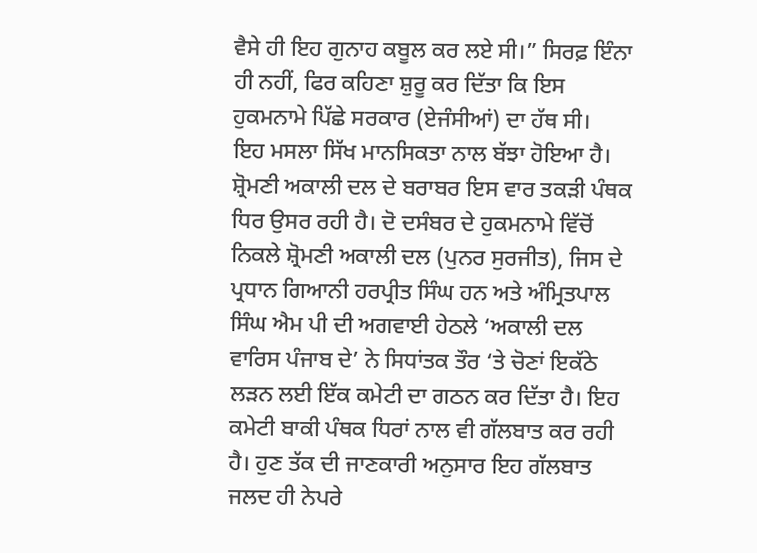ਵੈਸੇ ਹੀ ਇਹ ਗੁਨਾਹ ਕਬੂਲ ਕਰ ਲਏ ਸੀ।” ਸਿਰਫ਼ ਇੰਨਾ ਹੀ ਨਹੀਂ, ਫਿਰ ਕਹਿਣਾ ਸ਼ੁਰੂ ਕਰ ਦਿੱਤਾ ਕਿ ਇਸ ਹੁਕਮਨਾਮੇ ਪਿੱਛੇ ਸਰਕਾਰ (ਏਜੰਸੀਆਂ) ਦਾ ਹੱਥ ਸੀ।
ਇਹ ਮਸਲਾ ਸਿੱਖ ਮਾਨਸਿਕਤਾ ਨਾਲ ਬੱਝਾ ਹੋਇਆ ਹੈ। ਸ਼੍ਰੋਮਣੀ ਅਕਾਲੀ ਦਲ ਦੇ ਬਰਾਬਰ ਇਸ ਵਾਰ ਤਕੜੀ ਪੰਥਕ ਧਿਰ ਉਸਰ ਰਹੀ ਹੈ। ਦੋ ਦਸੰਬਰ ਦੇ ਹੁਕਮਨਾਮੇ ਵਿੱਚੋਂ ਨਿਕਲੇ ਸ਼੍ਰੋਮਣੀ ਅਕਾਲੀ ਦਲ (ਪੁਨਰ ਸੁਰਜੀਤ), ਜਿਸ ਦੇ ਪ੍ਰਧਾਨ ਗਿਆਨੀ ਹਰਪ੍ਰੀਤ ਸਿੰਘ ਹਨ ਅਤੇ ਅੰਮ੍ਰਿਤਪਾਲ ਸਿੰਘ ਐਮ ਪੀ ਦੀ ਅਗਵਾਈ ਹੇਠਲੇ ‘ਅਕਾਲੀ ਦਲ ਵਾਰਿਸ ਪੰਜਾਬ ਦੇ’ ਨੇ ਸਿਧਾਂਤਕ ਤੌਰ ‘ਤੇ ਚੋਣਾਂ ਇਕੱਠੇ ਲੜਨ ਲਈ ਇੱਕ ਕਮੇਟੀ ਦਾ ਗਠਨ ਕਰ ਦਿੱਤਾ ਹੈ। ਇਹ ਕਮੇਟੀ ਬਾਕੀ ਪੰਥਕ ਧਿਰਾਂ ਨਾਲ ਵੀ ਗੱਲਬਾਤ ਕਰ ਰਹੀ ਹੈ। ਹੁਣ ਤੱਕ ਦੀ ਜਾਣਕਾਰੀ ਅਨੁਸਾਰ ਇਹ ਗੱਲਬਾਤ ਜਲਦ ਹੀ ਨੇਪਰੇ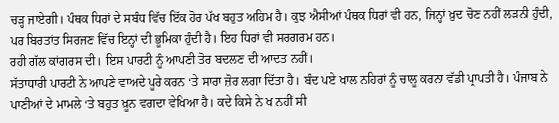ਚੜ੍ਹ ਜਾਏਗੀ। ਪੰਥਕ ਧਿਰਾਂ ਦੇ ਸਬੰਧ ਵਿੱਚ ਇੱਕ ਹੋਰ ਪੱਖ ਬਹੁਤ ਅਹਿਮ ਹੈ। ਕੁਝ ਐਸੀਆਂ ਪੰਥਕ ਧਿਰਾਂ ਵੀ ਹਨ, ਜਿਨ੍ਹਾਂ ਖ਼ੁਦ ਚੋਣ ਨਹੀਂ ਲੜਨੀ ਹੁੰਦੀ, ਪਰ ਬਿਰਤਾਂਤ ਸਿਰਜਣ ਵਿੱਚ ਇਨ੍ਹਾਂ ਦੀ ਭੂਮਿਕਾ ਹੁੰਦੀ ਹੈ। ਇਹ ਧਿਰਾਂ ਵੀ ਸਰਗਰਮ ਹਨ।
ਰਹੀ ਗੱਲ ਕਾਂਗਰਸ ਦੀ। ਇਸ ਪਾਰਟੀ ਨੂੰ ਆਪਣੀ ਤੋਰ ਬਦਲਣ ਦੀ ਆਦਤ ਨਹੀਂ।
ਸੱਤਾਧਾਰੀ ਪਾਰਟੀ ਨੇ ਆਪਣੇ ਵਾਅਦੇ ਪੂਰੇ ਕਰਨ ‘ਤੇ ਸਾਰਾ ਜ਼ੋਰ ਲਗਾ ਦਿੱਤਾ ਹੈ। ਬੰਦ ਪਏ ਖਾਲ ਨਹਿਰਾਂ ਨੂੰ ਚਾਲੂ ਕਰਨਾ ਵੱਡੀ ਪ੍ਰਾਪਤੀ ਹੈ। ਪੰਜਾਬ ਨੇ ਪਾਣੀਆਂ ਦੇ ਮਾਮਲੇ ‘ਤੇ ਬਹੁਤ ਖ਼ੂਨ ਵਗਦਾ ਵੇਖਿਆ ਹੈ। ਕਦੇ ਕਿਸੇ ਨੇ ਖ ਨਹੀਂ ਸੀ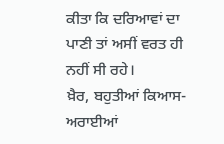ਕੀਤਾ ਕਿ ਦਰਿਆਵਾਂ ਦਾ ਪਾਣੀ ਤਾਂ ਅਸੀਂ ਵਰਤ ਹੀ ਨਹੀਂ ਸੀ ਰਹੇ।
ਖ਼ੈਰ, ਬਹੁਤੀਆਂ ਕਿਆਸ-ਅਰਾਈਆਂ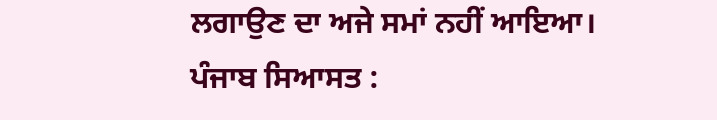ਲਗਾਉਣ ਦਾ ਅਜੇ ਸਮਾਂ ਨਹੀਂ ਆਇਆ।
ਪੰਜਾਬ ਸਿਆਸਤ :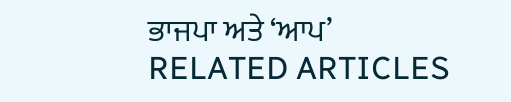ਭਾਜਪਾ ਅਤੇ ‘ਆਪ’
RELATED ARTICLES